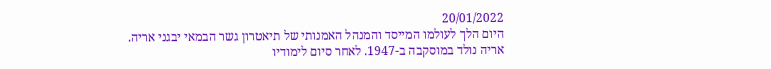20/01/2022
היום הלך לעולמו המייסד והמנהל האמנותי של תיאטרון גשר הבמאי יבגני אריה.
אריה נולד במוסקבה ב-1947. לאחר סיום לימודיו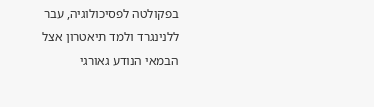בפקולטה לפסיכולוגיה, עבר ללנינגרד ולמד תיאטרון אצל הבמאי הנודע גאורגי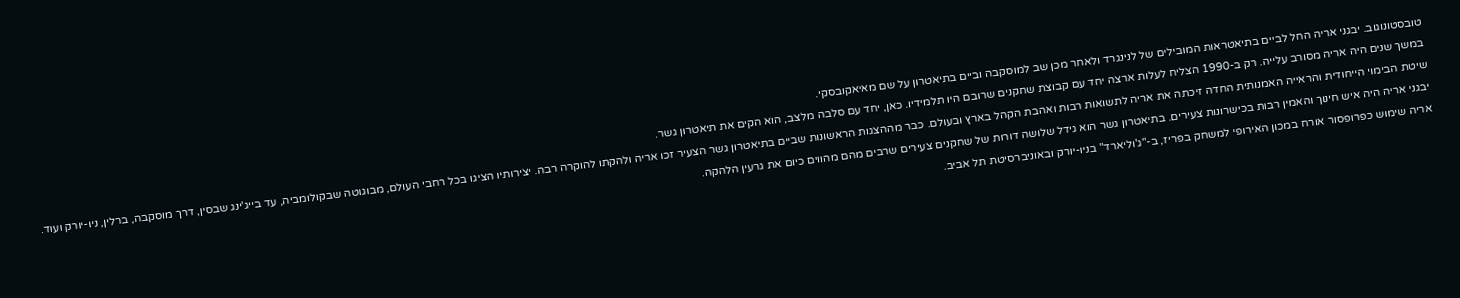טובסטונוגוב. יבגני אריה החל לביים בתיאטראות המובילים של לנינגרד ולאחר מכן שב למוסקבה וביים בתיאטרון על שם מאיאקובסקי.
במשך שנים היה אריה מסורב עלייה. רק ב-1990 הצליח לעלות ארצה יחד עם קבוצת שחקנים שרובם היו תלמידיו. כאן, יחד עם סלבה מלצב, הוא הקים את תיאטרון גשר.
שיטת הבימוי הייחודית והראייה האמנותית החדה זיכתה את אריה לתשואות רבות ואהבת הקהל בארץ ובעולם. כבר מההצגות הראשונות שביים בתיאטרון גשר הצעיר זכו אריה ולהקתו להוקרה רבה. יצירותיו הציגו בכל רחבי העולם, מבוגוטה שבקולומביה, עד בייג'ינג שבסין, דרך מוסקבה, ברלין, ניו-יורק ועוד.
יבגני אריה היה איש חינוך והאמין רבות בכישרונות צעירים. בתיאטרון גשר הוא גידל שלושה דורות של שחקנים צעירים שרבים מהם מהווים כיום את גרעין הלהקה.
אריה שימוש כפרופסור אורח במכון האירופי למשחק בפריז, ב-"ג'וליארד" בניו-יורק ובאוניברסיטת תל אביב.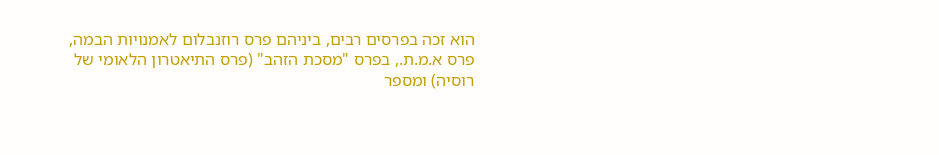הוא זכה בפרסים רבים, ביניהם פרס רוזנבלום לאמנויות הבמה, פרס א.מ.ת., בפרס "מסכת הזהב" (פרס התיאטרון הלאומי של רוסיה) ומספר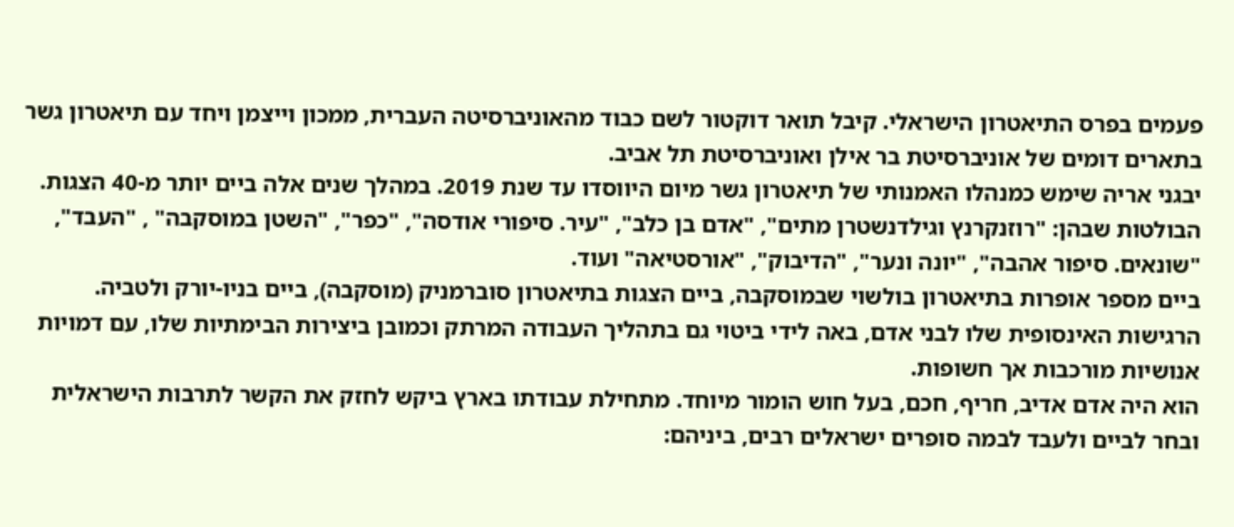פעמים בפרס התיאטרון הישראלי. קיבל תואר דוקטור לשם כבוד מהאוניברסיטה העברית, ממכון וייצמן ויחד עם תיאטרון גשר בתארים דומים של אוניברסיטת בר אילן ואוניברסיטת תל אביב.
יבגני אריה שימש כמנהלו האמנותי של תיאטרון גשר מיום היווסדו עד שנת 2019. במהלך שנים אלה ביים יותר מ-40 הצגות. הבולטות שבהן: "רוזנקרנץ וגילדנשטרן מתים", "אדם בן כלב", "עיר. סיפורי אודסה", "כפר", "השטן במוסקבה" , "העבד", "שונאים. סיפור אהבה", "יונה ונער", "הדיבוק", "אורסטיאה" ועוד.
ביים מספר אופרות בתיאטרון בולשוי שבמוסקבה, ביים הצגות בתיאטרון סוברמניק (מוסקבה), ביים בניו-יורק ולטביה.
הרגישות האינסופית שלו לבני אדם, באה לידי ביטוי גם בתהליך העבודה המרתק וכמובן ביצירות הבימתיות שלו, עם דמויות אנושיות מורכבות אך חשופות.
הוא היה אדם אדיב, חריף, חכם, בעל חוש הומור מיוחד. מתחילת עבודתו בארץ ביקש לחזק את הקשר לתרבות הישראלית ובחר לביים ולעבד לבמה סופרים ישראלים רבים, ביניהם: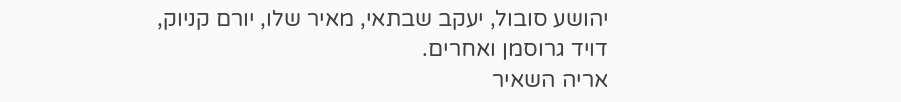יהושע סובול, יעקב שבתאי, מאיר שלו, יורם קניוק, דויד גרוסמן ואחרים.
אריה השאיר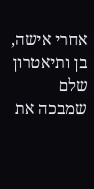אחרי אישה, בן ותיאטרון שלם שמבכה את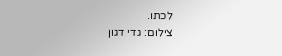לכתו.
צילום: גדי דגון